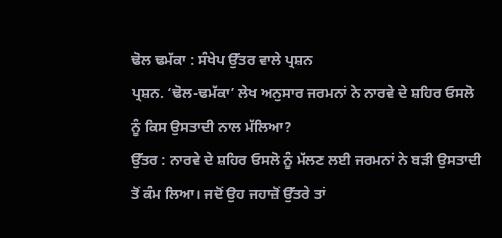ਢੋਲ ਢਮੱਕਾ : ਸੰਖੇਪ ਉੱਤਰ ਵਾਲੇ ਪ੍ਰਸ਼ਨ
ਪ੍ਰਸ਼ਨ. ‘ਢੋਲ-ਢਮੱਕਾ’ ਲੇਖ ਅਨੁਸਾਰ ਜਰਮਨਾਂ ਨੇ ਨਾਰਵੇ ਦੇ ਸ਼ਹਿਰ ਓਸਲੋ ਨੂੰ ਕਿਸ ਉਸਤਾਦੀ ਨਾਲ ਮੱਲਿਆ?
ਉੱਤਰ : ਨਾਰਵੇ ਦੇ ਸ਼ਹਿਰ ਓਸਲੋ ਨੂੰ ਮੱਲਣ ਲਈ ਜਰਮਨਾਂ ਨੇ ਬੜੀ ਉਸਤਾਦੀ ਤੋਂ ਕੰਮ ਲਿਆ। ਜਦੋਂ ਉਹ ਜਹਾਜ਼ੋਂ ਉੱਤਰੇ ਤਾਂ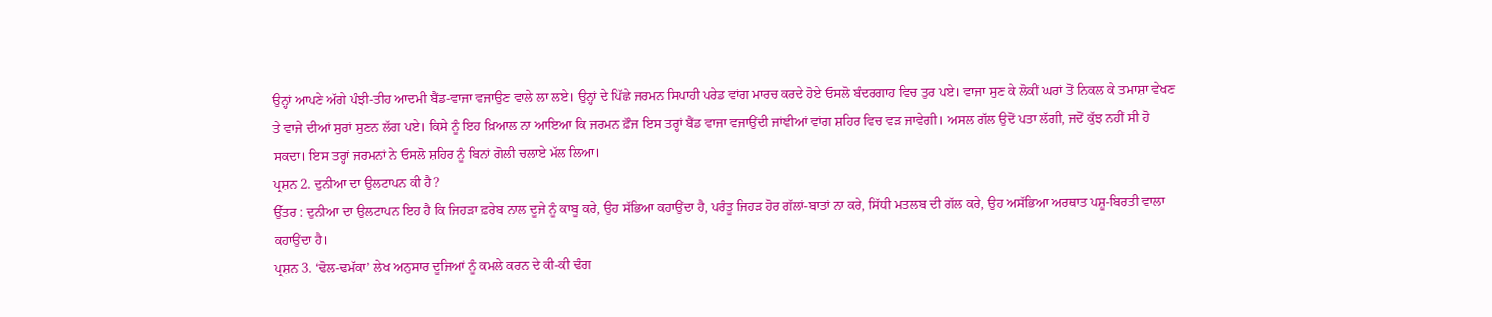ਉਨ੍ਹਾਂ ਆਪਣੇ ਅੱਗੇ ਪੰਝੀ-ਤੀਹ ਆਦਮੀ ਬੈਂਡ-ਵਾਜਾ ਵਜਾਉਣ ਵਾਲੇ ਲਾ ਲਏ। ਉਨ੍ਹਾਂ ਦੇ ਪਿੱਛੇ ਜਰਮਨ ਸਿਪਾਹੀ ਪਰੇਡ ਵਾਂਗ ਮਾਰਚ ਕਰਦੇ ਹੋਏ ਓਸਲੋ ਬੰਦਰਗਾਹ ਵਿਚ ਤੁਰ ਪਏ। ਵਾਜਾ ਸੁਣ ਕੇ ਲੋਕੀਂ ਘਰਾਂ ਤੋਂ ਨਿਕਲ ਕੇ ਤਮਾਸ਼ਾ ਵੇਖਣ ਤੇ ਵਾਜੇ ਦੀਆਂ ਸੁਰਾਂ ਸੁਣਨ ਲੱਗ ਪਏ। ਕਿਸੇ ਨੂੰ ਇਹ ਖ਼ਿਆਲ ਨਾ ਆਇਆ ਕਿ ਜਰਮਨ ਫ਼ੌਜ ਇਸ ਤਰ੍ਹਾਂ ਬੈਂਡ ਵਾਜਾ ਵਜਾਉਂਦੀ ਜਾਂਞੀਆਂ ਵਾਂਗ ਸ਼ਹਿਰ ਵਿਚ ਵੜ ਜਾਵੇਗੀ। ਅਸਲ ਗੱਲ ਉਦੋਂ ਪਤਾ ਲੱਗੀ, ਜਦੋਂ ਕੁੱਝ ਨਹੀਂ ਸੀ ਹੋ ਸਕਦਾ। ਇਸ ਤਰ੍ਹਾਂ ਜਰਮਨਾਂ ਨੇ ਓਸਲੋ ਸ਼ਹਿਰ ਨੂੰ ਬਿਨਾਂ ਗੋਲੀ ਚਲਾਏ ਮੱਲ ਲਿਆ।
ਪ੍ਰਸ਼ਨ 2. ਦੁਨੀਆ ਦਾ ਉਲਟਾਪਨ ਕੀ ਹੈ?
ਉੱਤਰ : ਦੁਨੀਆ ਦਾ ਉਲਟਾਪਨ ਇਹ ਹੈ ਕਿ ਜਿਹੜਾ ਫ਼ਰੇਬ ਨਾਲ ਦੂਜੇ ਨੂੰ ਕਾਬੂ ਕਰੇ, ਉਹ ਸੱਭਿਆ ਕਹਾਉਂਦਾ ਹੈ, ਪਰੰਤੂ ਜਿਹੜ ਹੋਰ ਗੱਲਾਂ-ਬਾਤਾਂ ਨਾ ਕਰੇ, ਸਿੱਧੀ ਮਤਲਬ ਦੀ ਗੱਲ ਕਰੇ, ਉਹ ਅਸੱਭਿਆ ਅਰਥਾਤ ਪਸ਼ੂ-ਬਿਰਤੀ ਵਾਲਾ ਕਹਾਉਂਦਾ ਹੈ।
ਪ੍ਰਸ਼ਨ 3. ‘ਢੋਲ-ਢਮੱਕਾ’ ਲੇਖ ਅਨੁਸਾਰ ਦੂਜਿਆਂ ਨੂੰ ਕਮਲੇ ਕਰਨ ਦੇ ਕੀ-ਕੀ ਢੰਗ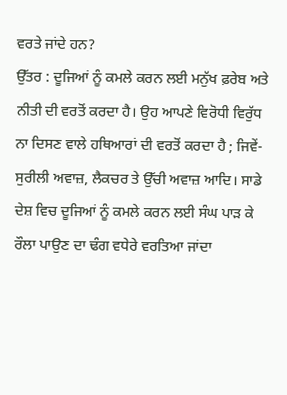ਵਰਤੇ ਜਾਂਦੇ ਹਨ?
ਉੱਤਰ : ਦੂਜਿਆਂ ਨੂੰ ਕਮਲੇ ਕਰਨ ਲਈ ਮਨੁੱਖ ਫ਼ਰੇਬ ਅਤੇ ਨੀਤੀ ਦੀ ਵਰਤੋਂ ਕਰਦਾ ਹੈ। ਉਹ ਆਪਣੇ ਵਿਰੋਧੀ ਵਿਰੁੱਧ ਨਾ ਦਿਸਣ ਵਾਲੇ ਹਥਿਆਰਾਂ ਦੀ ਵਰਤੋਂ ਕਰਦਾ ਹੈ ; ਜਿਵੇਂ-ਸੁਰੀਲੀ ਅਵਾਜ਼, ਲੈਕਚਰ ਤੇ ਉੱਚੀ ਅਵਾਜ਼ ਆਦਿ। ਸਾਡੇ ਦੇਸ਼ ਵਿਚ ਦੂਜਿਆਂ ਨੂੰ ਕਮਲੇ ਕਰਨ ਲਈ ਸੰਘ ਪਾੜ ਕੇ ਰੌਲਾ ਪਾਉਣ ਦਾ ਢੰਗ ਵਧੇਰੇ ਵਰਤਿਆ ਜਾਂਦਾ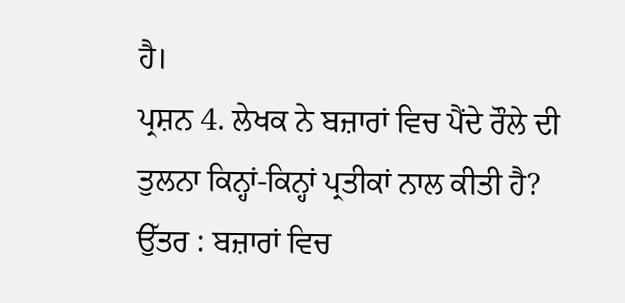ਹੈ।
ਪ੍ਰਸ਼ਨ 4. ਲੇਖਕ ਨੇ ਬਜ਼ਾਰਾਂ ਵਿਚ ਪੈਂਦੇ ਰੌਲੇ ਦੀ ਤੁਲਨਾ ਕਿਨ੍ਹਾਂ-ਕਿਨ੍ਹਾਂ ਪ੍ਰਤੀਕਾਂ ਨਾਲ ਕੀਤੀ ਹੈ?
ਉੱਤਰ : ਬਜ਼ਾਰਾਂ ਵਿਚ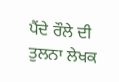ਪੈਂਦੇ ਰੌਲੇ ਦੀ ਤੁਲਨਾ ਲੇਖਕ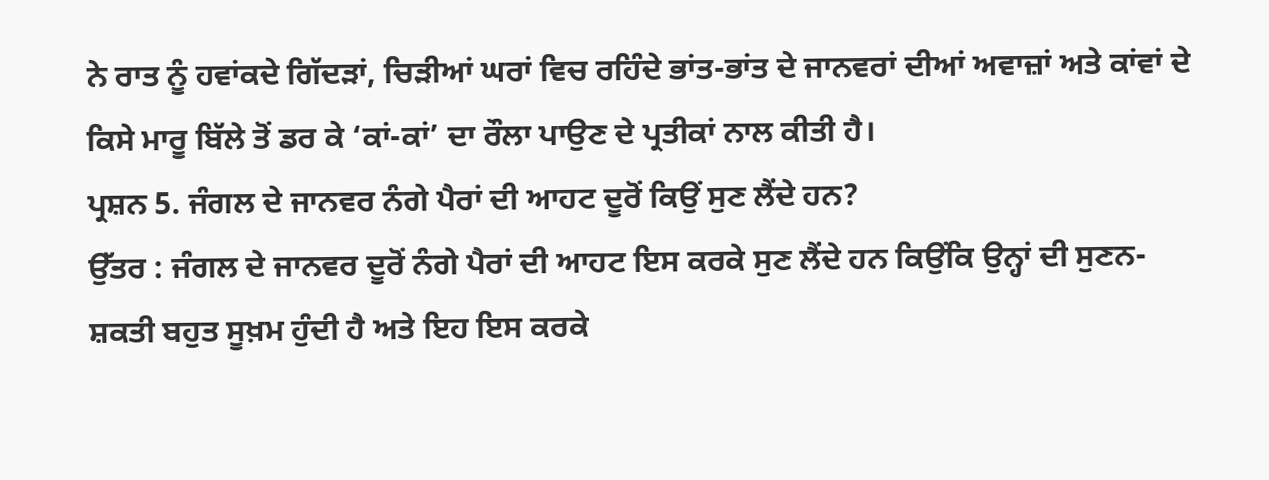ਨੇ ਰਾਤ ਨੂੰ ਹਵਾਂਕਦੇ ਗਿੱਦੜਾਂ, ਚਿੜੀਆਂ ਘਰਾਂ ਵਿਚ ਰਹਿੰਦੇ ਭਾਂਤ-ਭਾਂਤ ਦੇ ਜਾਨਵਰਾਂ ਦੀਆਂ ਅਵਾਜ਼ਾਂ ਅਤੇ ਕਾਂਵਾਂ ਦੇ ਕਿਸੇ ਮਾਰੂ ਬਿੱਲੇ ਤੋਂ ਡਰ ਕੇ ‘ਕਾਂ-ਕਾਂ’ ਦਾ ਰੌਲਾ ਪਾਉਣ ਦੇ ਪ੍ਰਤੀਕਾਂ ਨਾਲ ਕੀਤੀ ਹੈ।
ਪ੍ਰਸ਼ਨ 5. ਜੰਗਲ ਦੇ ਜਾਨਵਰ ਨੰਗੇ ਪੈਰਾਂ ਦੀ ਆਹਟ ਦੂਰੋਂ ਕਿਉਂ ਸੁਣ ਲੈਂਦੇ ਹਨ?
ਉੱਤਰ : ਜੰਗਲ ਦੇ ਜਾਨਵਰ ਦੂਰੋਂ ਨੰਗੇ ਪੈਰਾਂ ਦੀ ਆਹਟ ਇਸ ਕਰਕੇ ਸੁਣ ਲੈਂਦੇ ਹਨ ਕਿਉਂਕਿ ਉਨ੍ਹਾਂ ਦੀ ਸੁਣਨ-ਸ਼ਕਤੀ ਬਹੁਤ ਸੂਖ਼ਮ ਹੁੰਦੀ ਹੈ ਅਤੇ ਇਹ ਇਸ ਕਰਕੇ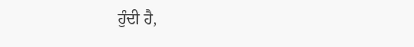ਹੁੰਦੀ ਹੈ,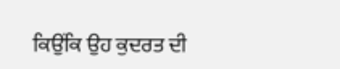ਕਿਉਂਕਿ ਉਹ ਕੁਦਰਤ ਦੀ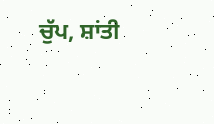ਚੁੱਪ, ਸ਼ਾਂਤੀ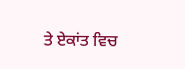ਤੇ ਏਕਾਂਤ ਵਿਚ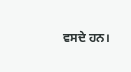ਵਸਦੇ ਹਨ।